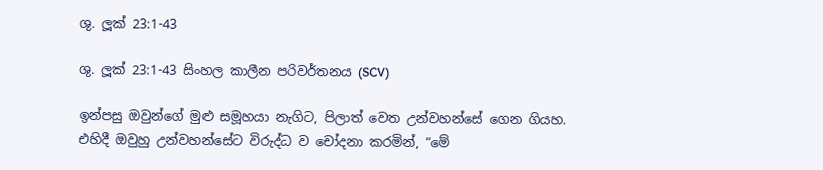ශු. ලූක් 23:1-43

ශු. ලූක් 23:1-43 සිංහල කාලීන පරිවර්තනය (SCV)

ඉන්පසු ඔවුන්ගේ මුළු සමූහයා නැගිට, පිලාත් වෙත උන්වහන්සේ ගෙන ගියහ. එහිදී ඔවුහු උන්වහන්සේට විරුද්ධ ව චෝදනා කරමින්, “මේ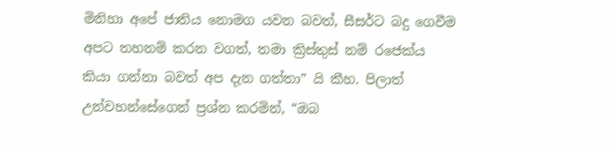මිනිහා අපේ ජාතිය නොමග යවන බවත්, සීසර්ට බදු ගෙවීම අපට තහනම් කරන වගත්, තමා ක්‍රිස්තුස් නම් රජෙක්ය කියා ගන්නා බවත් අප දැන ගත්තා” යි කීහ. පිලාත් උන්වහන්සේගෙන් ප්‍රශ්න කරමින්, “ඔබ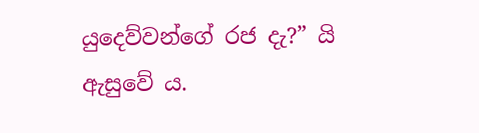යුදෙව්වන්ගේ රජ දැ?” යි ඇසුවේ ය.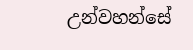උන්වහන්සේ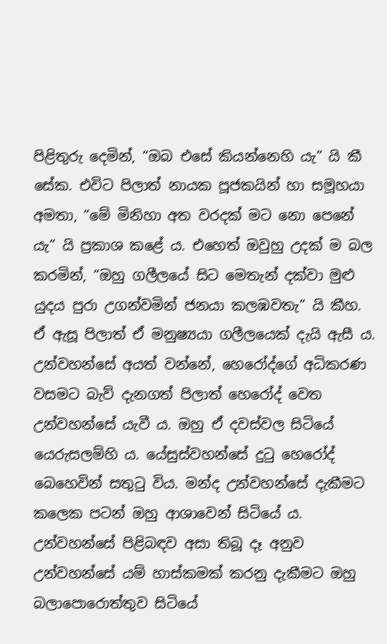පිළිතුරු දෙමින්, “ඔබ එසේ කියන්නෙහි යැ” යි කී සේක. එවිට පිලාත් නායක පූජකයින් හා සමූහයා අමතා, “මේ මිනිහා අත වරදක් මට නො පෙනේ යැ” යි ප්‍රකාශ කළේ ය. එහෙත් ඔවුහු උදක් ම බල කරමින්, “ඔහු ගලීලයේ සිට මෙතැන් දක්වා මුළු යුදය පුරා උගන්වමින් ජනයා කලඹවතැ” යි කීහ. ඒ ඇසූ පිලාත් ඒ මනුෂ්‍යයා ගලීලයෙක් දැයි ඇසී ය. උන්වහන්සේ අයත් වන්නේ, හෙරෝද්ගේ අධිකරණ වසමට බැව් දැනගත් පිලාත් හෙරෝද් වෙත උන්වහන්සේ යැවී ය. ඔහු ඒ දවස්වල සිටියේ යෙරුසලම්හි ය. යේසුස්වහන්සේ දුටු හෙරෝද් බෙහෙවින් සතුටු විය. මන්ද උන්වහන්සේ දැකීමට කලෙක පටන් ඔහු ආශාවෙන් සිටියේ ය. උන්වහන්සේ පිළිබඳව අසා තිබූ දෑ අනුව උන්වහන්සේ යම් හාස්කමක් කරනු දැකීමට ඔහු බලාපොරොත්තුව සිටියේ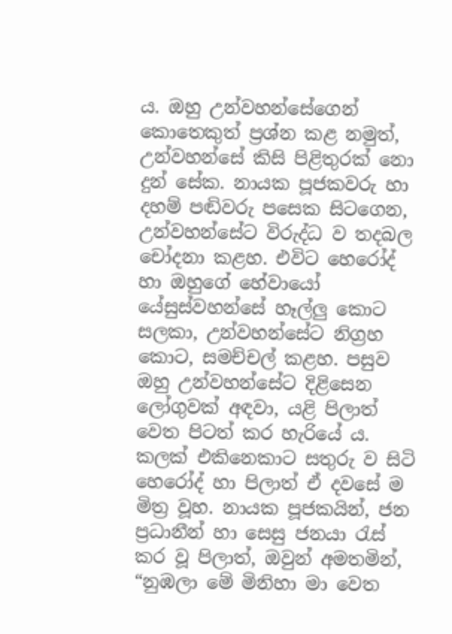ය. ඔහු උන්වහන්සේගෙන් කොතෙකුත් ප්‍රශ්න කළ නමුත්, උන්වහන්සේ කිසි පිළිතුරක් නො දුන් සේක. නායක පූජකවරු හා දහම් පඬිවරු පසෙක සිටගෙන, උන්වහන්සේට විරුද්ධ ව තදබල චෝදනා කළහ. එවිට හෙරෝද් හා ඔහුගේ හේවායෝ යේසුස්වහන්සේ හෑල්ලු කොට සලකා, උන්වහන්සේට නිග්‍රහ කොට, සමච්චල් කළහ. පසුව ඔහු උන්වහන්සේට දිළිසෙන ලෝගුවක් අඳවා, යළි පිලාත් වෙත පිටත් කර හැරියේ ය. කලක් එකිනෙකාට සතුරු ව සිටි හෙරෝද් හා පිලාත් ඒ දවසේ ම මිත්‍ර වූහ. නායක පූජකයින්, ජන ප්‍රධානීන් හා සෙසු ජනයා රැස් කර වූ පිලාත්, ඔවුන් අමතමින්, “නුඹලා මේ මිනිහා මා වෙත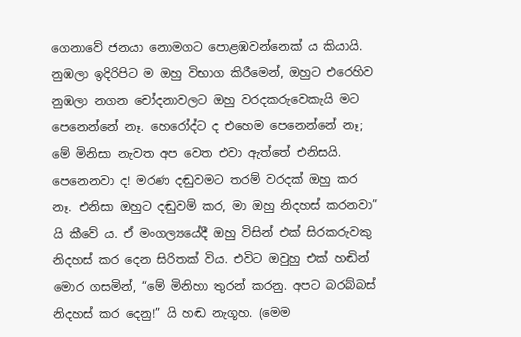ගෙනාවේ ජනයා නොමගට පොළඹවන්නෙක් ය කියායි. නුඹලා ඉදිරිපිට ම ඔහු විභාග කිරීමෙන්, ඔහුට එරෙහිව නුඹලා නගන චෝදනාවලට ඔහු වරදකරුවෙකැයි මට පෙනෙන්නේ නෑ. හෙරෝද්ට ද එහෙම පෙනෙන්නේ නෑ; මේ මිනිසා නැවත අප වෙත එවා ඇත්තේ එනිසයි. පෙනෙනවා ද! මරණ දඬුවමට තරම් වරදක් ඔහු කර නෑ. එනිසා ඔහුට දඬුවම් කර, මා ඔහු නිදහස් කරනවා” යි කීවේ ය. ඒ මංගල්‍යයේදී ඔහු විසින් එක් සිරකරුවකු නිදහස් කර දෙන සිරිතක් විය. එවිට ඔවුහු එක් හඬින් මොර ගසමින්, “මේ මිනිහා තුරන් කරනු. අපට බරබ්බස් නිදහස් කර දෙනු!” යි හඬ නැගූහ. (මෙම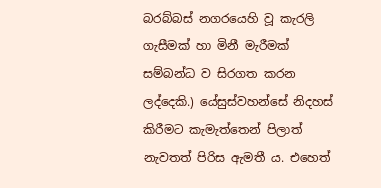බරබ්බස් නගරයෙහි වූ කැරලි ගැසීමක් හා මිනී මැරීමක් සම්බන්ධ ව සිරගත කරන ලද්දෙකි.) යේසුස්වහන්සේ නිදහස් කිරීමට කැමැත්තෙන් පිලාත් නැවතත් පිරිස ඇමතී ය. එහෙත්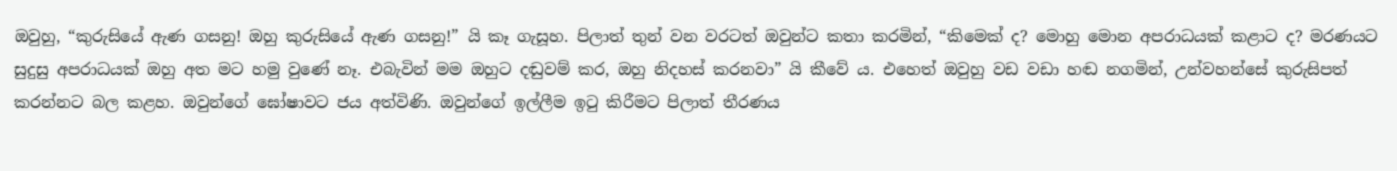ඔවුහු, “කුරුසියේ ඇණ ගසනු! ඔහු කුරුසියේ ඇණ ගසනු!” යි කෑ ගැසූහ. පිලාත් තුන් වන වරටත් ඔවුන්ට කතා කරමින්, “කිමෙක් ද? මොහු මොන අපරාධයක් කළාට ද? මරණයට සුදුසු අපරාධයක් ඔහු අත මට හමු වුණේ නෑ. එබැවින් මම ඔහුට දඬුවම් කර, ඔහු නිදහස් කරනවා” යි කීවේ ය. එහෙත් ඔවුහු වඩ වඩා හඬ නගමින්, උන්වහන්සේ කුරුසිපත් කරන්නට බල කළහ. ඔවුන්ගේ ඝෝෂාවට ජය අත්විණි. ඔවුන්ගේ ඉල්ලීම ඉටු කිරීමට පිලාත් තීරණය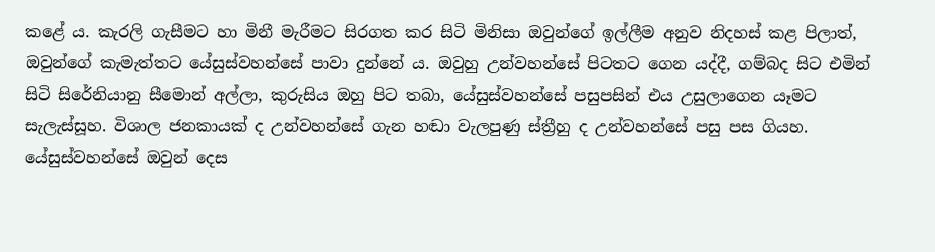කළේ ය. කැරලි ගැසීමට හා මිනී මැරීමට සිරගත කර සිටි මිනිසා ඔවුන්ගේ ඉල්ලීම අනුව නිදහස් කළ පිලාත්, ඔවුන්ගේ කැමැත්තට යේසුස්වහන්සේ පාවා දුන්නේ ය. ඔවුහු උන්වහන්සේ පිටතට ගෙන යද්දී, ගම්බද සිට එමින් සිටි සිරේනියානු සීමොන් අල්ලා, කුරුසිය ඔහු පිට තබා, යේසුස්වහන්සේ පසුපසින් එය උසුලාගෙන යෑමට සැලැස්සූහ. විශාල ජනකායක් ද උන්වහන්සේ ගැන හඬා වැලපුණු ස්ත්‍රීහු ද උන්වහන්සේ පසු පස ගියහ. යේසුස්වහන්සේ ඔවුන් දෙස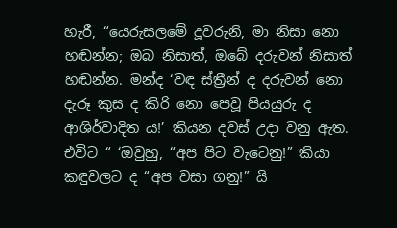හැරී, “යෙරුසලමේ දූවරුනි, මා නිසා නො හඬන්න; ඔබ නිසාත්, ඔබේ දරුවන් නිසාත් හඬන්න. මන්ද ‘වඳ ස්ත්‍රීන් ද දරුවන් නො දැරූ කුස ද කිරි නො පෙවූ පියයුරු ද ආශිර්වාදිත ය!’ කියන දවස් උදා වනු ඇත. එවිට “ ‘ඔවුහු, “අප පිට වැටෙනු!” කියා කඳුවලට ද “අප වසා ගනු!” යි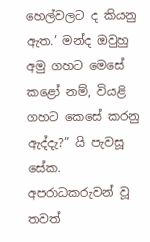හෙල්වලට ද කියනු ඇත.’ මන්ද ඔවුහු අමු ගහට මෙසේ කළෝ නම්, වියළි ගහට කෙසේ කරනු ඇද්දැ?” යි පැවසූ සේක. අපරාධකරුවන් වූ තවත්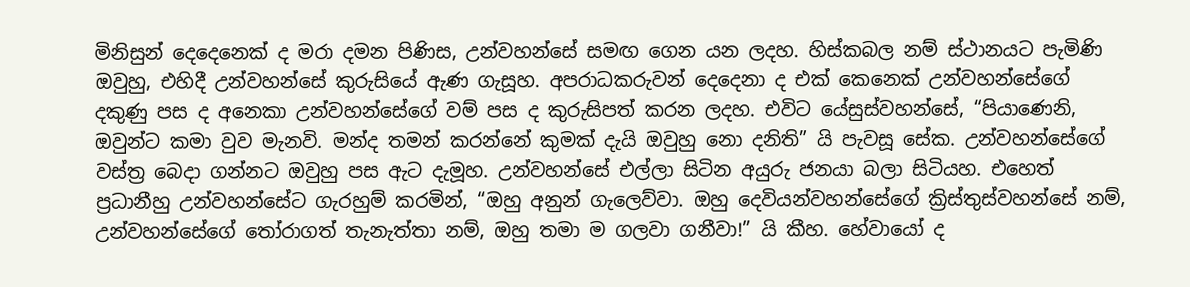මිනිසුන් දෙදෙනෙක් ද මරා දමන පිණිස, උන්වහන්සේ සමඟ ගෙන යන ලදහ. හිස්කබල නම් ස්ථානයට පැමිණි ඔවුහු, එහිදී උන්වහන්සේ කුරුසියේ ඇණ ගැසූහ. අපරාධකරුවන් දෙදෙනා ද එක් කෙනෙක් උන්වහන්සේගේ දකුණු පස ද අනෙකා උන්වහන්සේගේ වම් පස ද කුරුසිපත් කරන ලදහ. එවිට යේසුස්වහන්සේ, “පියාණෙනි, ඔවුන්ට කමා වුව මැනවි. මන්ද තමන් කරන්නේ කුමක් දැයි ඔවුහු නො දනිති” යි පැවසූ සේක. උන්වහන්සේගේ වස්ත්‍ර බෙදා ගන්නට ඔවුහු පස ඇට දැමූහ. උන්වහන්සේ එල්ලා සිටින අයුරු ජනයා බලා සිටියහ. එහෙත් ප්‍රධානීහු උන්වහන්සේට ගැරහුම් කරමින්, “ඔහු අනුන් ගැලෙව්වා. ඔහු දෙවියන්වහන්සේගේ ක්‍රිස්තුස්වහන්සේ නම්, උන්වහන්සේගේ තෝරාගත් තැනැත්තා නම්, ඔහු තමා ම ගලවා ගනීවා!” යි කීහ. හේවායෝ ද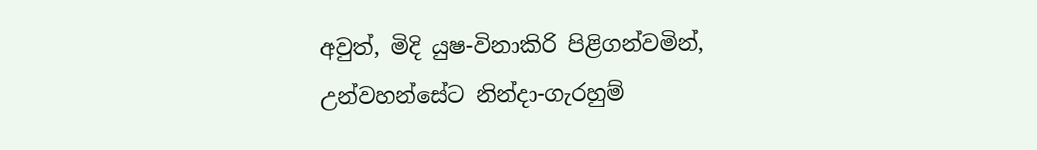අවුත්, මිදි යුෂ-විනාකිරි පිළිගන්වමින්, උන්වහන්සේට නින්දා-ගැරහුම්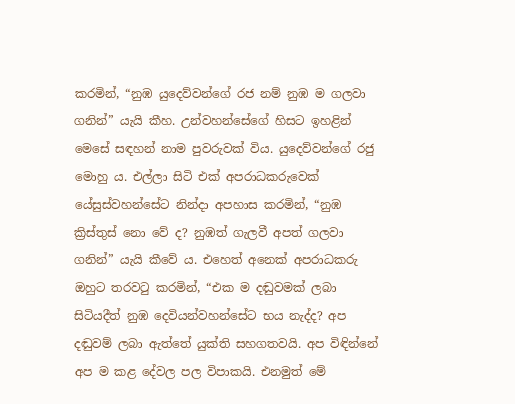කරමින්, “නුඹ යුදෙව්වන්ගේ රජ නම් නුඹ ම ගලවා ගනින්” යැයි කීහ. උන්වහන්සේගේ හිසට ඉහළින් මෙසේ සඳහන් නාම පුවරුවක් විය. යුදෙව්වන්ගේ රජු මොහු ය. එල්ලා සිටි එක් අපරාධකරුවෙක් යේසුස්වහන්සේට නින්දා අපහාස කරමින්, “නුඹ ක්‍රිස්තුස් නො වේ ද? නුඹත් ගැලවී අපත් ගලවා ගනින්” යැයි කීවේ ය. එහෙත් අනෙක් අපරාධකරු ඔහුට තරවටු කරමින්, “එක ම දඬුවමක් ලබා සිටියදීත් නුඹ දෙවියන්වහන්සේට භය නැද්ද? අප දඬුවම් ලබා ඇත්තේ යුක්ති සහගතවයි. අප විඳින්නේ අප ම කළ දේවල පල විපාකයි. එනමුත් මේ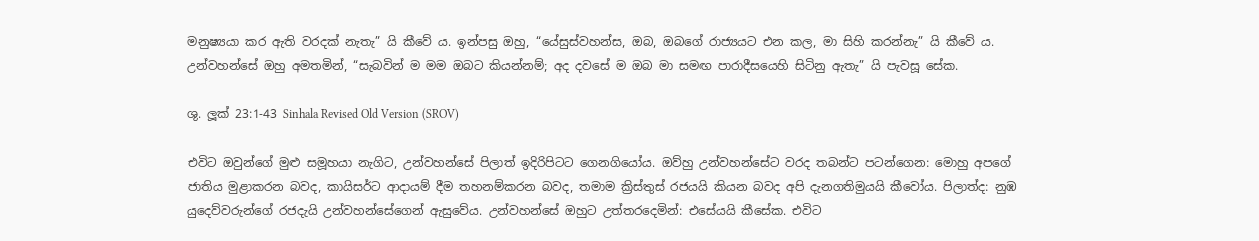මනුෂ්‍යයා කර ඇති වරදක් නැතැ” යි කීවේ ය. ඉන්පසු ඔහු, “යේසුස්වහන්ස, ඔබ, ඔබගේ රාජ්‍යයට එන කල, මා සිහි කරන්නැ” යි කීවේ ය. උන්වහන්සේ ඔහු අමතමින්, “සැබවින් ම මම ඔබට කියන්නම්; අද දවසේ ම ඔබ මා සමඟ පාරාදීසයෙහි සිටිනු ඇතැ” යි පැවසූ සේක.

ශු. ලූක් 23:1-43 Sinhala Revised Old Version (SROV)

එවිට ඔවුන්ගේ මුළු සමූහයා නැගිට, උන්වහන්සේ පිලාත් ඉදිරිපිටට ගෙනගියෝය. ඔව්හු උන්වහන්සේට වරද තබන්ට පටන්ගෙන: මොහු අපගේ ජාතිය මුළාකරන බවද, කායිසර්ට ආදායම් දීම තහනම්කරන බවද, තමාම ක්‍රිස්තුස් රජයයි කියන බවද අපි දැනගතිමුයයි කීවෝය. පිලාත්ද: නුඹ යුදෙව්වරුන්ගේ රජදැයි උන්වහන්සේගෙන් ඇසුවේය. උන්වහන්සේ ඔහුට උත්තරදෙමින්: එසේයයි කීසේක. එවිට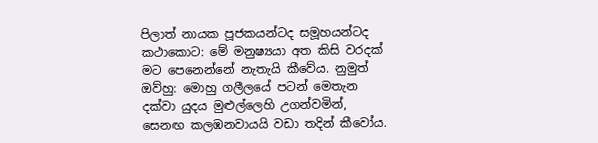පිලාත් නායක පූජකයන්ටද සමූහයන්ටද කථාකොට: මේ මනුෂ්‍යයා අත කිසි වරදක් මට පෙනෙන්නේ නැතැයි කීවේය. නුමුත් ඔව්හු: මොහු ගලීලයේ පටන් මෙතැන දක්වා යුදය මුළුල්ලෙහි උගන්වමින්, සෙනඟ කලඹනවායයි වඩා තදින් කීවෝය.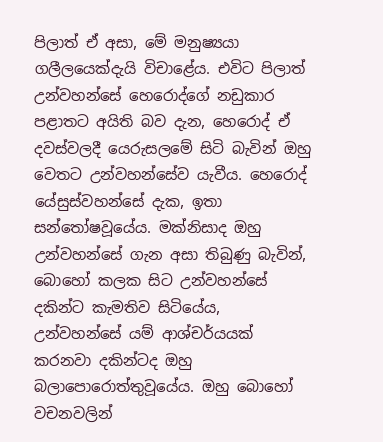පිලාත් ඒ අසා, මේ මනුෂ්‍යයා ගලීලයෙක්දැයි විචාළේය. එවිට පිලාත් උන්වහන්සේ හෙරොද්ගේ නඩුකාර පළාතට අයිති බව දැන, හෙරොද් ඒ දවස්වලදී යෙරුසලමේ සිටි බැවින් ඔහු වෙතට උන්වහන්සේව යැවීය. හෙරොද් යේසුස්වහන්සේ දැක, ඉතා සන්තෝෂවූයේය. මක්නිසාද ඔහු උන්වහන්සේ ගැන අසා තිබුණු බැවින්, බොහෝ කලක සිට උන්වහන්සේ දකින්ට කැමතිව සිටියේය, උන්වහන්සේ යම් ආශ්චර්යයක් කරනවා දකින්ටද ඔහු බලාපොරොත්තුවූයේය. ඔහු බොහෝ වචනවලින්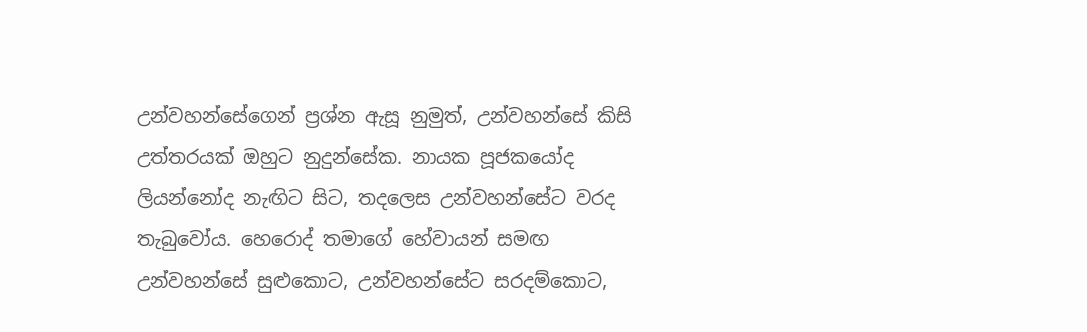උන්වහන්සේගෙන් ප්‍රශ්න ඇසූ නුමුත්, උන්වහන්සේ කිසි උත්තරයක් ඔහුට නුදුන්සේක. නායක පූජකයෝද ලියන්නෝද නැඟිට සිට, තදලෙස උන්වහන්සේට වරද තැබුවෝය. හෙරොද් තමාගේ හේවායන් සමඟ උන්වහන්සේ සුළුකොට, උන්වහන්සේට සරදම්කොට,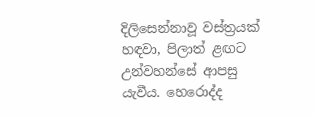දිලිසෙන්නාවූ වස්ත්‍රයක් හඳවා, පිලාත් ළඟට උන්වහන්සේ ආපසු යැවීය. හෙරොද්ද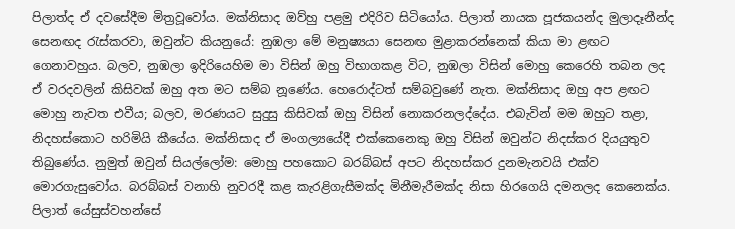පිලාත්ද ඒ දවසේදීම මිත්‍රවූවෝය. මක්නිසාද ඔව්හු පළමු එදිරිව සිටියෝය. පිලාත් නායක පූජකයන්ද මුලාදෑනීන්ද සෙනඟද රැස්කරවා, ඔවුන්ට කියනුයේ: නුඹලා මේ මනුෂ්‍යයා සෙනඟ මුළාකරන්නෙක් කියා මා ළඟට ගෙනාවහුය. බලව, නුඹලා ඉදිරියෙහිම මා විසින් ඔහු විභාගකළ විට, නුඹලා විසින් මොහු කෙරෙහි තබන ලද ඒ වරදවලින් කිසිවක් ඔහු අත මට සම්බ නූණේය. හෙරොද්ටත් සම්බවුණේ නැත. මක්නිසාද ඔහු අප ළඟට මොහු නැවත එවීය; බලව, මරණයට සුදුසු කිසිවක් ඔහු විසින් නොකරනලද්දේය. එබැවින් මම ඔහුට තළා, නිදහස්කොට හරිමියි කීයේය. මක්නිසාද ඒ මංගල්‍යයේදී එක්කෙනෙකු ඔහු විසින් ඔවුන්ට නිදස්කර දියයුතුව තිබුණේය. නුමුත් ඔවුන් සියල්ලෝම: මොහු පහකොට බරබ්බස් අපට නිදහස්කර දුනමැනවයි එක්ව මොරගැසුවෝය. බරබ්බස් වනාහි නුවරදී කළ කැරළිගැසීමක්ද මිනීමැරීමක්ද නිසා හිරගෙයි දමනලද කෙනෙක්ය. පිලාත් යේසුස්වහන්සේ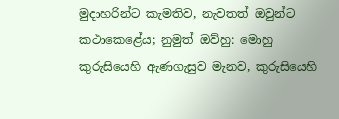මුදාහරින්ට කැමතිව, නැවතත් ඔවුන්ට කථාකෙළේය; නුමුත් ඔව්හු: මොහු කුරුසියෙහි ඇණගැසුව මැනව, කුරුසියෙහි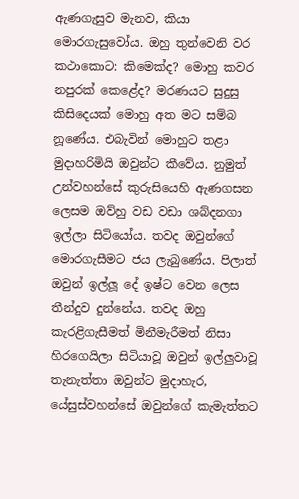ඇණගැසුව මැනව, කියා මොරගැසුවෝය. ඔහු තුන්වෙනි වර කථාකොට: කිමෙක්ද? මොහු කවර නපුරක් කෙළේද? මරණයට සුදුසු කිසිදෙයක් මොහු අත මට සම්බ නූණේය. එබැවින් මොහුට තළා මුදාහරිමියි ඔවුන්ට කීවේය. නුමුත් උන්වහන්සේ කුරුසියෙහි ඇණගසන ලෙසම ඔව්හු වඩ වඩා ශබ්දනගා ඉල්ලා සිටියෝය. තවද ඔවුන්ගේ මොරගැසීමට ජය ලැබුණේය. පිලාත් ඔවුන් ඉල්ලූ දේ ඉෂ්ට වෙන ලෙස තීන්දුව දුන්නේය. තවද ඔහු කැරළිගැසීමත් මිනීමැරීමත් නිසා හිරගෙයිලා සිටියාවූ ඔවුන් ඉල්ලුවාවූ තැනැත්තා ඔවුන්ට මුදාහැර, යේසුස්වහන්සේ ඔවුන්ගේ කැමැත්තට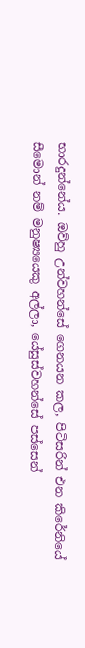භාරදුන්නේය. ඔව්හු උන්වහන්සේ ගෙනයන කල, පිටිසරින් එන කිරේනියේ සීමොන් නම් මනුෂ්‍යයෙකු අල්ලා, යේසුස්වහන්සේ පස්සෙන්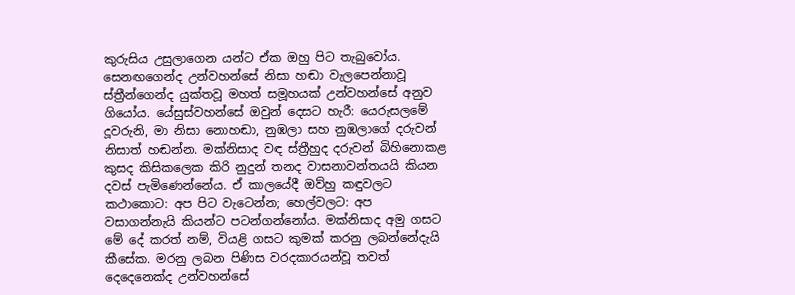කුරුසිය උසුලාගෙන යන්ට ඒක ඔහු පිට තැබුවෝය. සෙනඟගෙන්ද උන්වහන්සේ නිසා හඬා වැලපෙන්නාවූ ස්ත්‍රීන්ගෙන්ද යුක්තවූ මහත් සමූහයක් උන්වහන්සේ අනුව ගියෝය. යේසුස්වහන්සේ ඔවුන් දෙසට හැරී: යෙරුසලමේ දූවරුනි, මා නිසා නොහඬා, නුඹලා සහ නුඹලාගේ දරුවන් නිසාත් හඬන්න. මක්නිසාද වඳ ස්ත්‍රීහුද දරුවන් බිහිනොකළ කුසද කිසිකලෙක කිරි නුදුන් තනද වාසනාවන්තයයි කියන දවස් පැමිණෙන්නේය. ඒ කාලයේදී ඔව්හු කඳුවලට කථාකොට: අප පිට වැටෙන්න; හෙල්වලට: අප වසාගන්නැයි කියන්ට පටන්ගන්නෝය. මක්නිසාද අමු ගසට මේ දේ කරත් නම්, වියළි ගසට කුමක් කරනු ලබන්නේදැයි කීසේක. මරනු ලබන පිණිස වරදකාරයන්වූ තවත් දෙදෙනෙක්ද උන්වහන්සේ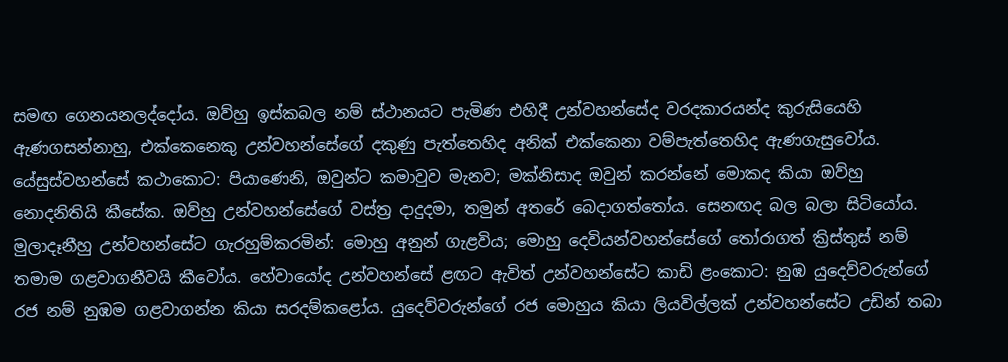සමඟ ගෙනයනලද්දෝය. ඔව්හු ඉස්කබල නම් ස්ථානයට පැමිණ එහිදී උන්වහන්සේද වරදකාරයන්ද කුරුසියෙහි ඇණගසන්නාහු, එක්කෙනෙකු උන්වහන්සේගේ දකුණු පැත්තෙහිද අනික් එක්කෙනා වම්පැත්තෙහිද ඇණගැසුවෝය. යේසුස්වහන්සේ කථාකොට: පියාණෙනි, ඔවුන්ට කමාවුව මැනව; මක්නිසාද ඔවුන් කරන්නේ මොකද කියා ඔව්හු නොදනිතියි කීසේක. ඔව්හු උන්වහන්සේගේ වස්ත්‍ර දාදුදමා, තමුන් අතරේ බෙදාගත්තෝය. සෙනඟද බල බලා සිටියෝය. මුලාදෑනීහු උන්වහන්සේට ගැරහුම්කරමින්: මොහු අනුන් ගැළවිය; මොහු දෙවියන්වහන්සේගේ තෝරාගත් ක්‍රිස්තුස් නම් තමාම ගළවාගනීවයි කීවෝය. හේවායෝද උන්වහන්සේ ළඟට ඇවිත් උන්වහන්සේට කාඩි ළංකොට: නුඹ යුදෙව්වරුන්ගේ රජ නම් නුඹම ගළවාගන්න කියා සරදම්කළෝය. යුදෙව්වරුන්ගේ රජ මොහුය කියා ලියවිල්ලක් උන්වහන්සේට උඩින් තබා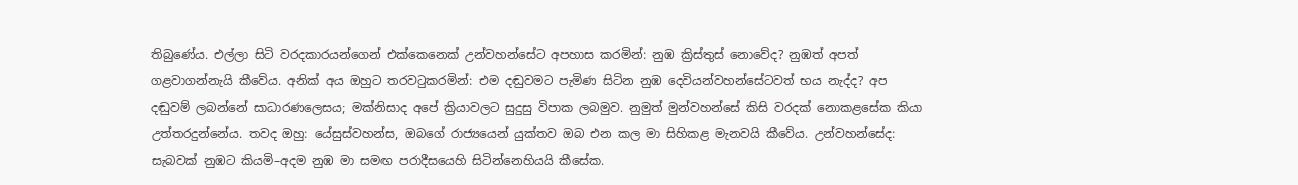තිබුණේය. එල්ලා සිටි වරදකාරයන්ගෙන් එක්කෙනෙක් උන්වහන්සේට අපහාස කරමින්: නුඹ ක්‍රිස්තුස් නොවේද? නුඹත් අපත් ගළවාගන්නැයි කීවේය. අනික් අය ඔහුට තරවටුකරමින්: එම දඬුවමට පැමිණ සිටින නුඹ දෙවියන්වහන්සේටවත් භය නැද්ද? අප දඬුවම් ලබන්නේ සාධාරණලෙසය; මක්නිසාද අපේ ක්‍රියාවලට සුදුසු විපාක ලබමුව. නුමුත් මුන්වහන්සේ කිසි වරදක් නොකළසේක කියා උත්තරදුන්නේය. තවද ඔහු: යේසුස්වහන්ස, ඔබගේ රාජ්‍යයෙන් යුක්තව ඔබ එන කල මා සිහිකළ මැනවයි කීවේය. උන්වහන්සේද: සැබවක් නුඹට කියමි–අදම නුඹ මා සමඟ පරාදීසයෙහි සිටින්නෙහියයි කීසේක.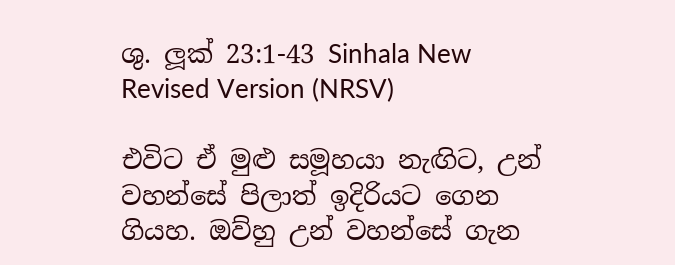ශු. ලූක් 23:1-43 Sinhala New Revised Version (NRSV)

එවිට ඒ මුළු සමූහයා නැඟිට, උන් වහන්සේ පිලාත් ඉදිරියට ගෙන ගියහ. ඔව්හු උන් වහන්සේ ගැන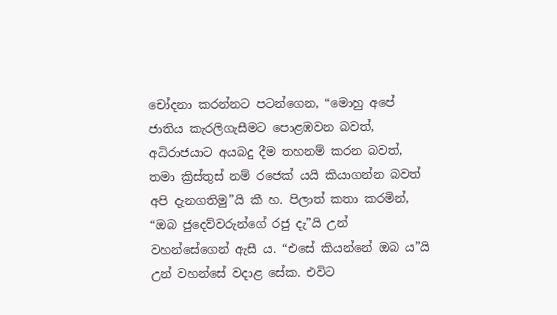චෝදනා කරන්නට පටන්ගෙන, “මොහු අපේ ජාතිය කැරලිගැසීමට පොළඹවන බවත්, අධිරාජයාට අයබදු දීම තහනම් කරන බවත්, තමා ක්‍රිස්තුස් නම් රජෙක් යයි කියාගන්න බවත් අපි දැනගතිමු”යි කී හ. පිලාත් කතා කරමින්, “ඔබ ජුදෙව්වරුන්ගේ රජු දැ”යි උන් වහන්සේගෙන් ඇසී ය. “එසේ කියන්නේ ඔබ ය”යි උන් වහන්සේ වදාළ සේක. එවිට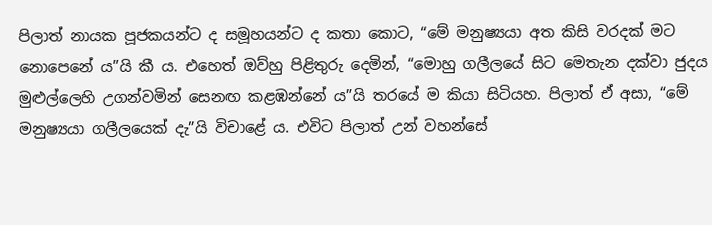පිලාත් නායක පූජකයන්ට ද සමූහයන්ට ද කතා කොට, “මේ මනුෂ්‍යයා අත කිසි වරදක් මට නොපෙනේ ය”යි කී ය. එහෙත් ඔව්හු පිළිතුරු දෙමින්, “මොහු ගලීලයේ සිට මෙ‍තැන දක්වා ජුදය මුළුල්ලෙහි උගන්වමින් සෙනඟ කළඹන්නේ ය”යි තරයේ ම කියා සිටියහ. පිලාත් ඒ අසා, “මේ මනුෂ්‍යයා ගලීලයෙක් දැ”යි විචාළේ ය. එවිට පිලාත් උන් වහන්සේ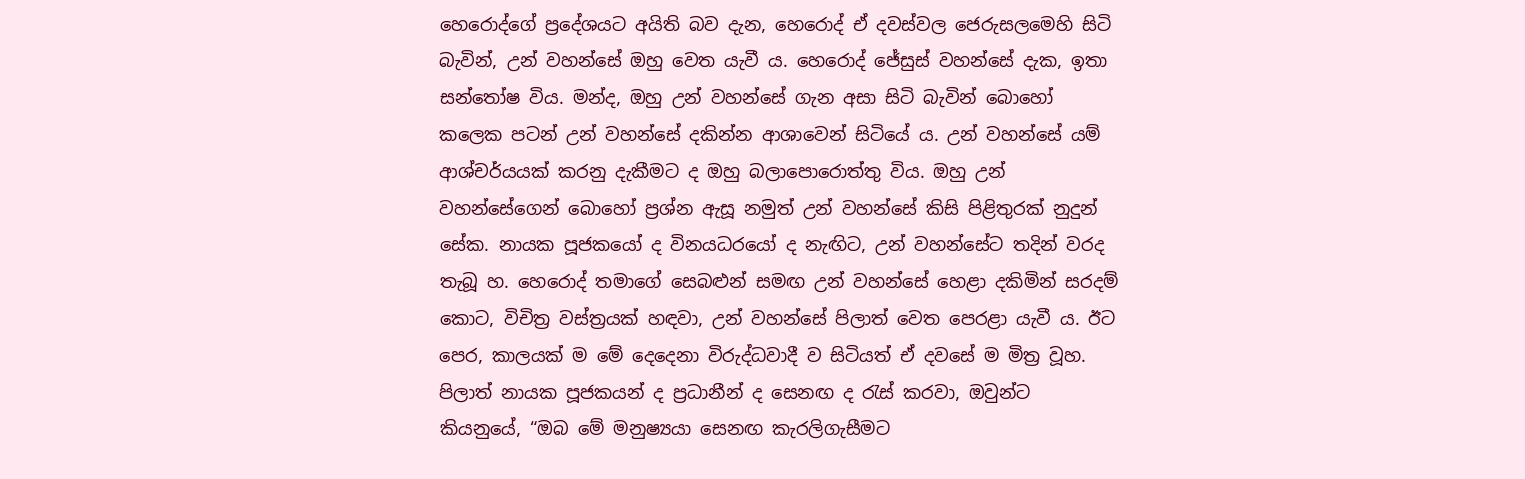හෙරොද්ගේ ප්‍රදේශයට අයිති බව දැන, හෙරොද් ඒ දවස්වල ජෙරුසලමෙහි සිටි බැවින්, උන් වහන්සේ ඔහු වෙත යැවී ය. හෙරොද් ජේසුස් වහන්සේ දැක, ඉතා සන්තෝෂ විය. මන්ද, ඔහු උන් වහන්සේ ගැන අසා සිටි බැවින් බොහෝ කලෙක පටන් උන් වහන්සේ දකින්න ආශාවෙන් සිටියේ ය. උන් වහන්සේ යම් ආශ්චර්යයක් කරනු දැකීමට ද ඔහු බලාපොරොත්තු විය. ඔහු උන් වහන්සේගෙන් බොහෝ ප්‍රශ්න ඇසූ නමුත් උන් වහන්සේ කිසි පිළිතුරක් නුදුන් සේක. නායක පූජකයෝ ද විනයධරයෝ ද නැඟිට, උන් වහන්සේට තදින් වරද තැබූ හ. හෙරොද් තමාගේ සෙබළුන් සමඟ උන් වහන්සේ හෙළා දකිමින් සරදම් කොට, විචිත්‍ර වස්ත්‍රයක් හඳවා, උන් වහන්සේ පිලාත් වෙත පෙරළා යැවී ය. ඊට පෙර, කාලයක් ම මේ දෙදෙනා විරුද්ධවාදී ව සිටියත් ඒ දවසේ ම මිත්‍ර වූහ. පිලාත් නායක පූජකයන් ද ප්‍රධානීන් ද සෙනඟ ද රැස් කරවා, ඔවුන්ට කියනුයේ, “ඔබ මේ මනුෂ්‍යයා සෙනඟ කැරලිගැසීමට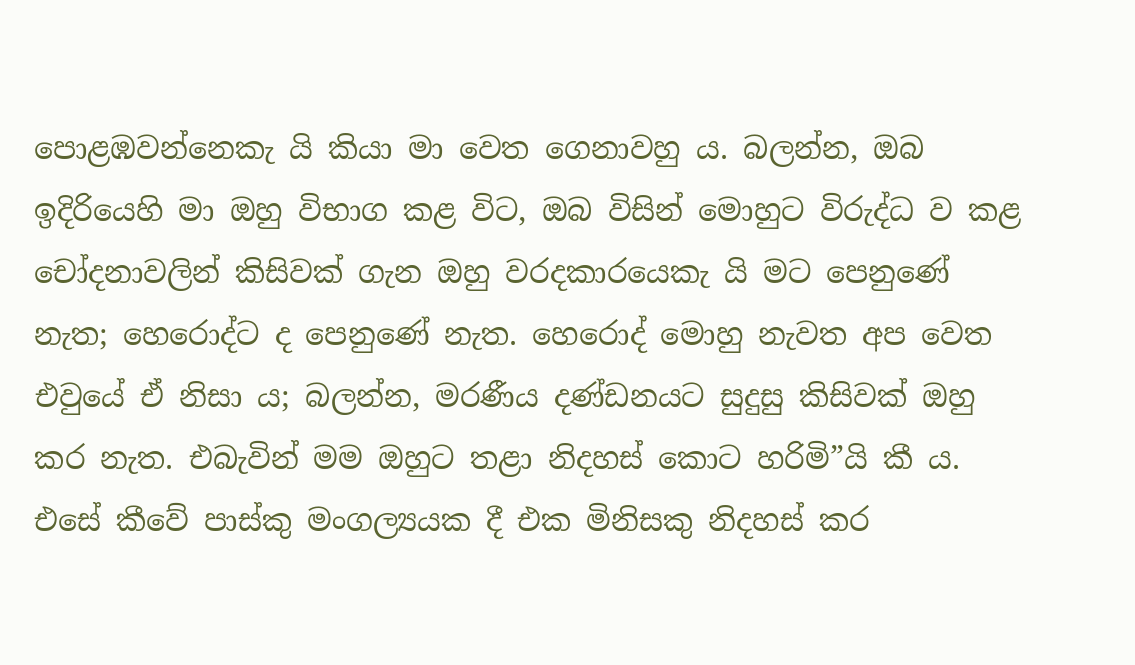පොළඹවන්නෙකැ යි කියා මා වෙත ගෙනාවහු ය. බලන්න, ඔබ ඉදිරියෙහි මා ඔහු විභාග කළ විට, ඔබ විසින් මොහුට විරුද්ධ ව කළ චෝදනාවලින් කිසිවක් ගැන ඔහු වරදකාරයෙකැ යි මට පෙනුණේ නැත; හෙරොද්ට ද පෙනුණේ නැත. හෙරොද් මොහු නැවත අප වෙත එවුයේ ඒ නිසා ය; බලන්න, මරණීය දණ්ඩනයට සුදුසු කිසිවක් ඔහු කර නැත. එබැවින් මම ඔහුට තළා නිදහස් කොට හරිමි”යි කී ය. එසේ කීවේ පාස්කු මංගල්‍යයක දී එක මිනිසකු නිදහස් කර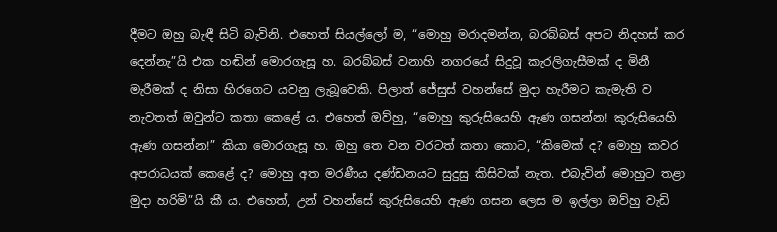දීමට ඔහු බැඳී සිටි බැවිනි. එහෙත් සියල්ලෝ ම, “මොහු මරාදමන්න, බරබ්බස් අපට නිදහස් කර දෙන්නැ”යි එක හඬින් මොරගැසූ හ. බරබ්බස් වනාහි නගරයේ සිදුවූ කැරලිගැසීමක් ද මිනී මැරීමක් ද නිසා හිරගෙට යවනු ලැබූවෙකි. පිලාත් ජේසුස් වහන්සේ මුදා හැරීමට කැමැති ව නැවතත් ඔවුන්ට කතා කෙළේ ය. එහෙත් ඔව්හු, “මොහු කුරුසියෙහි ඇණ ගසන්න! කුරුසියෙහි ඇණ ගසන්න!” කියා මොරගැසූ හ. ඔහු තෙ වන වරටත් කතා කොට, “කිමෙ‍ක් ද? මොහු කවර අපරාධයක් කෙළේ ද? මොහු අත මරණීය දණ්ඩනයට සුදුසු කිසිවක් නැත. එබැවින් මොහුට තළා මුදා හරිමි”යි කී ය. එහෙත්, උන් වහන්සේ කුරුසියෙහි ඇණ ගසන ලෙස ම ඉල්ලා ඔව්හු වැඩි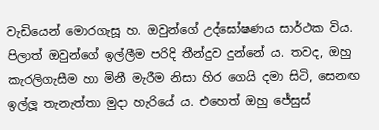වැඩියෙන් මොරගැසූ හ. ඔවුන්ගේ උද්ඝෝෂණය සාර්ථක විය. පිලාත් ඔවුන්ගේ ඉල්ලීම පරිදි තීන්දුව දුන්නේ ය. තවද, ඔහු කැරලිගැසීම හා මිනී මැරීම නිසා හිර ගෙයි දමා සිටි, සෙනඟ ඉල්ලූ තැනැත්තා මුදා හැරියේ ය. එහෙත් ඔහු ජේසුස්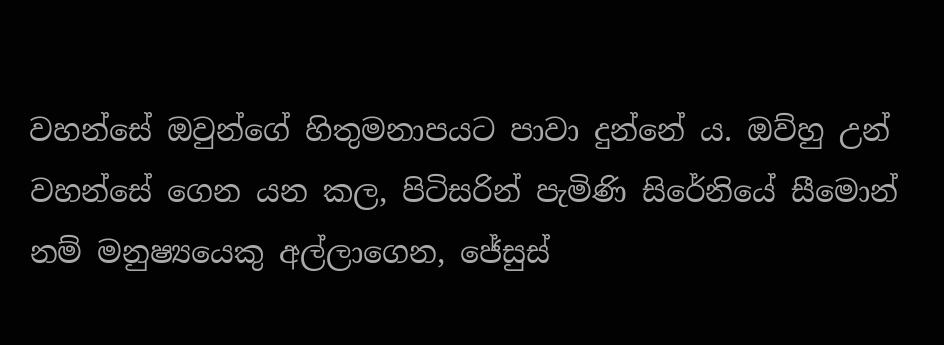වහන්සේ ඔවුන්ගේ හිතුමනාපයට පාවා දුන්නේ ය. ඔව්හු උන් වහන්සේ ගෙන යන කල, පිටිසරින් පැමිණි සිරේනියේ සීමොන් නම් මනුෂ්‍යයෙකු අල්ලාගෙන, ජේසුස්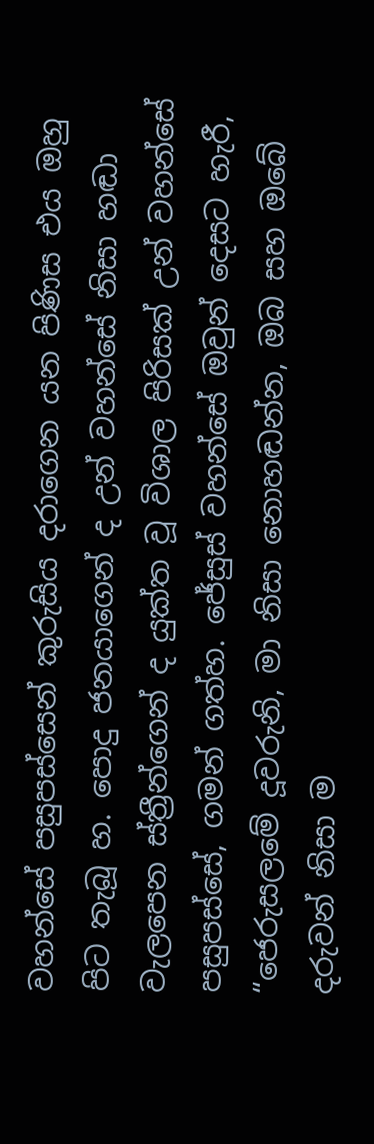වහන්සේ පසුපස්සෙන් කුරුසිය දරාගෙන යන පිණිස එය ඔහු පිට තැබූ හ. පොදු ජනයාගෙන් ද උන් වහන්සේ නිසා හඬා වැලපෙන ස්ත්‍රීන්ගෙන් ද යුක්ත වූ විශාල පිරිසක් උන් වහන්සේ පසුපස්සේ, ගමන් ගත්හ. ජේසුස් වහන්සේ ඔවුන් දෙසට හැරී, “ජෙරුසලමේ දූවරුනි, මා නිසා නොහඬන්න, ඔබ සහ ඔබේ දරුවන් නිසා ම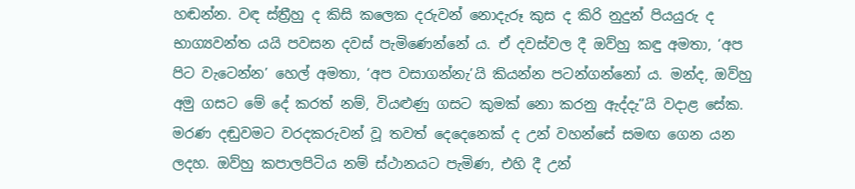හඬන්න. වඳ ස්ත්‍රීහු ද කිසි කලෙක දරුවන් නොදැරූ කුස ද කිරි නුදුන් පියයුරු ද භාග්‍යවන්ත යයි පවසන දවස් පැමිණෙන්නේ ය. ඒ දවස්වල දී ඔව්හු කඳු අමතා, ‘අප පිට වැටෙන්න’ හෙල් අමතා, ‘අප වසාගන්නැ’යි කියන්න පටන්ගන්නෝ ය. මන්ද, ඔව්හු අමු ගසට මේ දේ කරත් නම්, වියළුණු ගසට කුමක් නො කරනු ඇද්දැ”යි වදාළ සේක. මරණ දඬුවමට වරදකරුවන් වූ තවත් දෙදෙනෙක් ද උන් වහන්සේ සමඟ ගෙන යන ලදහ. ඔව්හු කපාලපිටිය නම් ස්ථානයට පැමිණ, එහි දී උන්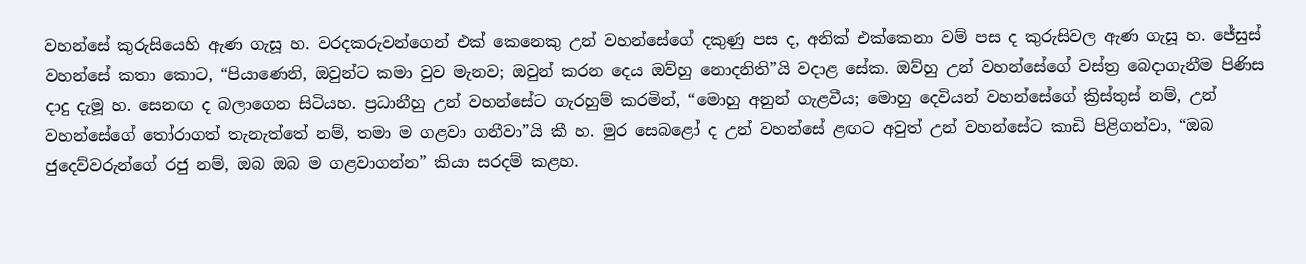වහන්සේ කුරුසියෙහි ඇණ ගැසූ හ. වරදකරුවන්ගෙන් එක් කෙනෙකු උන් වහන්සේගේ දකුණු පස ද, අනික් එක්කෙනා වම් පස ද කුරුසිවල ඇණ ගැසූ හ. ජේසුස් වහන්සේ කතා කොට, “පියාණෙනි, ඔවුන්ට කමා වුව මැනව; ඔවුන් කරන දෙය ඔව්හු නොදනිති”යි වදාළ සේක. ඔව්හු උන් වහන්සේගේ වස්ත්‍ර බෙදාගැනීම පිණිස දාදු දැමූ හ. සෙනඟ ද බලාගෙන සිටියහ. ප්‍රධානීහු උන් වහන්සේට ගැරහුම් කරමින්, “මොහු අනුන් ගැළවීය; මොහු දෙවියන් වහන්සේගේ ක්‍රිස්තුස් නම්, උන් වහන්සේගේ තෝරාගත් තැනැත්තේ නම්, තමා ම ගළවා ගනීවා”යි කී හ. මුර සෙබළෝ ද උන් වහන්සේ ළඟට අවුත් උන් වහන්සේට කාඩි පිළිගන්වා, “ඔබ ජුදෙව්වරුන්ගේ රජු නම්, ඔබ ඔබ ම ගළවාගන්න” කියා සරදම් කළහ.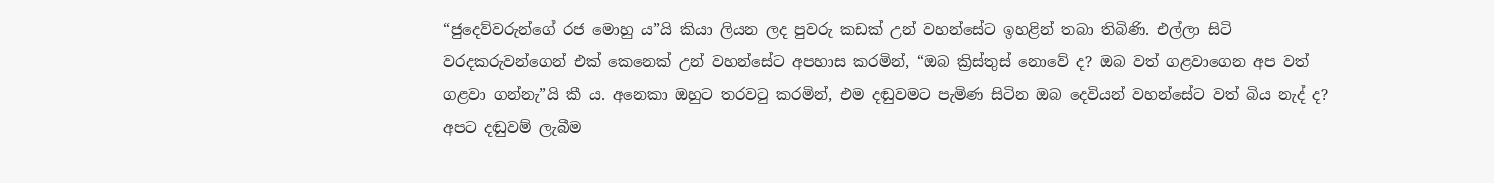“ජුදෙව්වරුන්ගේ රජ මොහු ය”යි කියා ලියන ලද පුවරු කඩක් උන් වහන්සේට ඉහළින් තබා තිබිණි. එල්ලා සිටි වරදකරුවන්ගෙන් එක් කෙනෙක් උන් වහන්සේට අපහාස කරමින්, “ඔබ ක්‍රිස්තුස් නොවේ ද? ඔබ වත් ගළවාගෙන අප වත් ගළවා ගන්නැ”යි කී ය. අනෙකා ඔහුට තරවටු කරමින්, එම දඬුවමට පැමිණ සිටින ඔබ දෙවියන් වහන්සේට වත් බිය නැද් ද? අපට දඬුවම් ලැබීම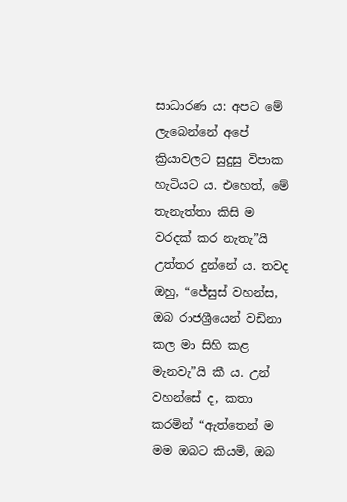සාධාරණ ය: අපට මේ ලැබෙන්නේ අපේ ක්‍රියාවලට සුදුසු විපාක හැටියට ය. එහෙත්, මේ තැනැත්තා කිසි ම වරදක් කර නැතැ”යි උත්තර දුන්නේ ය. තවද ඔහු, “ජේසුස් වහන්ස, ඔබ රාජශ්‍රීයෙන් වඩිනා කල මා සිහි කළ මැනවැ”යි කී ය. උන් වහන්සේ ද, කතා කරමින් “ඇත්තෙන් ම මම ඔබට කියමි, ඔබ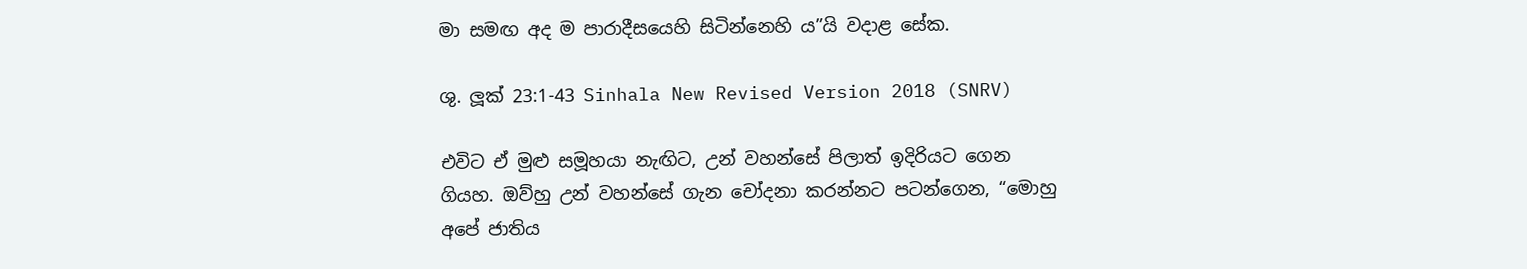මා සමඟ අද ම පාරාදීසයෙහි සිටින්නෙහි ය”යි වදාළ සේක.

ශු. ලූක් 23:1-43 Sinhala New Revised Version 2018 (SNRV)

එවිට ඒ මුළු සමූහයා නැඟිට, උන් වහන්සේ පිලාත් ඉදිරියට ගෙන ගියහ. ඔව්හු උන් වහන්සේ ගැන චෝදනා කරන්නට පටන්ගෙන, “මොහු අපේ ජාතිය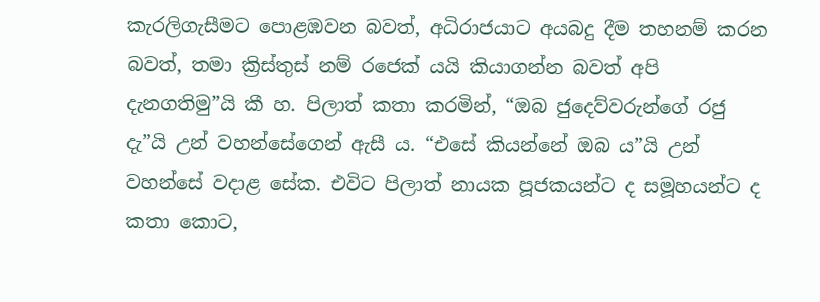කැරලිගැසීමට පොළඹවන බවත්, අධිරාජයාට අයබදු දීම තහනම් කරන බවත්, තමා ක්‍රිස්තුස් නම් රජෙක් යයි කියාගන්න බවත් අපි දැනගතිමු”යි කී හ. පිලාත් කතා කරමින්, “ඔබ ජුදෙව්වරුන්ගේ රජු දැ”යි උන් වහන්සේගෙන් ඇසී ය. “එසේ කියන්නේ ඔබ ය”යි උන් වහන්සේ වදාළ සේක. එවිට පිලාත් නායක පූජකයන්ට ද සමූහයන්ට ද කතා කොට,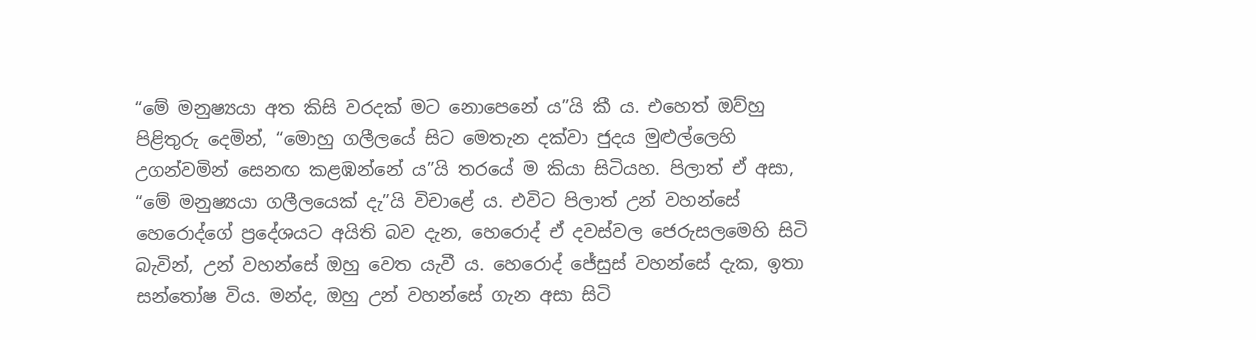“මේ මනුෂ්‍යයා අත කිසි වරදක් මට නොපෙනේ ය”යි කී ය. එහෙත් ඔව්හු පිළිතුරු දෙමින්, “මොහු ගලීලයේ සිට මෙ‍තැන දක්වා ජුදය මුළුල්ලෙහි උගන්වමින් සෙනඟ කළඹන්නේ ය”යි තරයේ ම කියා සිටියහ. පිලාත් ඒ අසා, “මේ මනුෂ්‍යයා ගලීලයෙක් දැ”යි විචාළේ ය. එවිට පිලාත් උන් වහන්සේ හෙරොද්ගේ ප්‍රදේශයට අයිති බව දැන, හෙරොද් ඒ දවස්වල ජෙරුසලමෙහි සිටි බැවින්, උන් වහන්සේ ඔහු වෙත යැවී ය. හෙරොද් ජේසුස් වහන්සේ දැක, ඉතා සන්තෝෂ විය. මන්ද, ඔහු උන් වහන්සේ ගැන අසා සිටි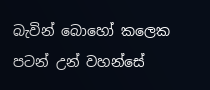බැවින් බොහෝ කලෙක පටන් උන් වහන්සේ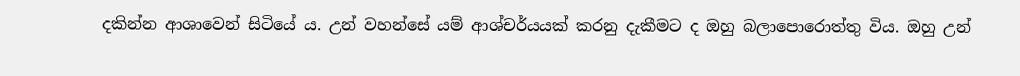දකින්න ආශාවෙන් සිටියේ ය. උන් වහන්සේ යම් ආශ්චර්යයක් කරනු දැකීමට ද ඔහු බලාපොරොත්තු විය. ඔහු උන්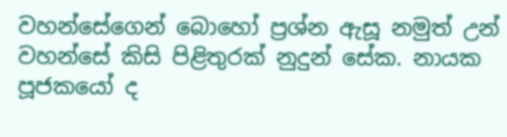වහන්සේගෙන් බොහෝ ප්‍රශ්න ඇසූ නමුත් උන් වහන්සේ කිසි පිළිතුරක් නුදුන් සේක. නායක පූජකයෝ ද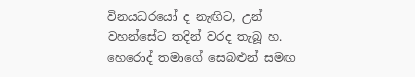විනයධරයෝ ද නැඟිට, උන් වහන්සේට තදින් වරද තැබූ හ. හෙරොද් තමාගේ සෙබළුන් සමඟ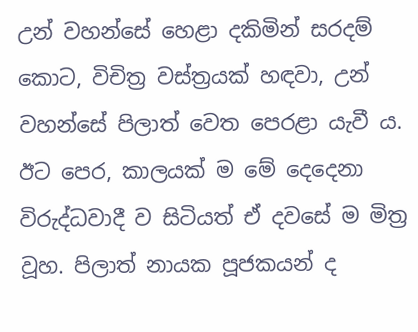උන් වහන්සේ හෙළා දකිමින් සරදම් කොට, විචිත්‍ර වස්ත්‍රයක් හඳවා, උන් වහන්සේ පිලාත් වෙත පෙරළා යැවී ය. ඊට පෙර, කාලයක් ම මේ දෙදෙනා විරුද්ධවාදී ව සිටියත් ඒ දවසේ ම මිත්‍ර වූහ. පිලාත් නායක පූජකයන් ද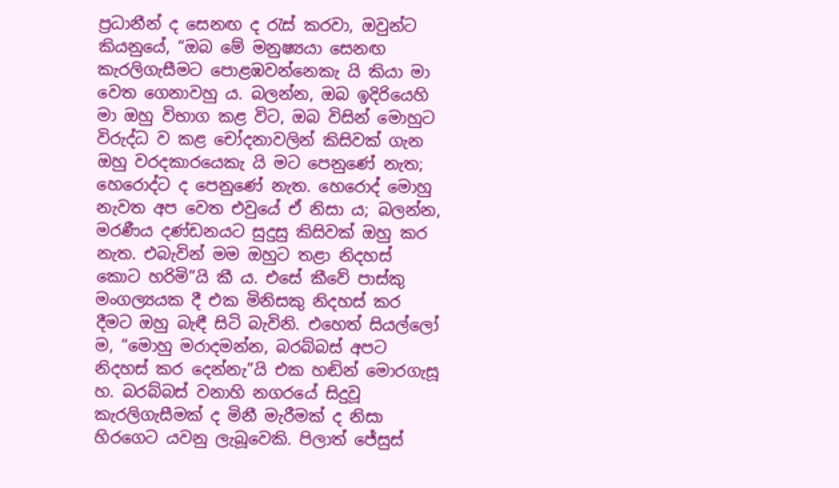ප්‍රධානීන් ද සෙනඟ ද රැස් කරවා, ඔවුන්ට කියනුයේ, “ඔබ මේ මනුෂ්‍යයා සෙනඟ කැරලිගැසීමට පොළඹවන්නෙකැ යි කියා මා වෙත ගෙනාවහු ය. බලන්න, ඔබ ඉදිරියෙහි මා ඔහු විභාග කළ විට, ඔබ විසින් මොහුට විරුද්ධ ව කළ චෝදනාවලින් කිසිවක් ගැන ඔහු වරදකාරයෙකැ යි මට පෙනුණේ නැත; හෙරොද්ට ද පෙනුණේ නැත. හෙරොද් මොහු නැවත අප වෙත එවුයේ ඒ නිසා ය; බලන්න, මරණීය දණ්ඩනයට සුදුසු කිසිවක් ඔහු කර නැත. එබැවින් මම ඔහුට තළා නිදහස් කොට හරිමි”යි කී ය. එසේ කීවේ පාස්කු මංගල්‍යයක දී එක මිනිසකු නිදහස් කර දීමට ඔහු බැඳී සිටි බැවිනි. එහෙත් සියල්ලෝ ම, “මොහු මරාදමන්න, බරබ්බස් අපට නිදහස් කර දෙන්නැ”යි එක හඬින් මොරගැසූ හ. බරබ්බස් වනාහි නගරයේ සිදුවූ කැරලිගැසීමක් ද මිනී මැරීමක් ද නිසා හිරගෙට යවනු ලැබූවෙකි. පිලාත් ජේසුස්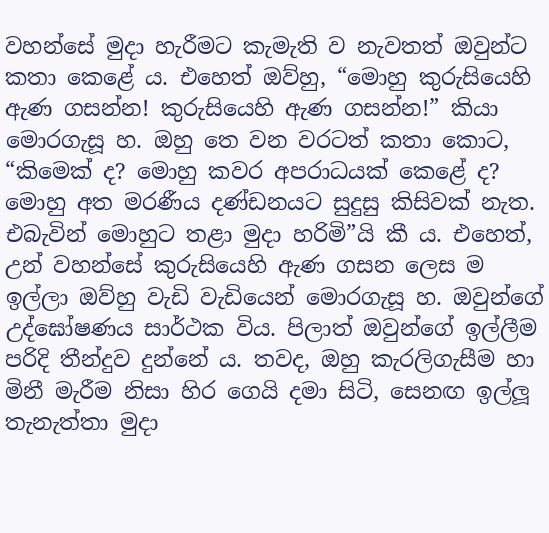වහන්සේ මුදා හැරීමට කැමැති ව නැවතත් ඔවුන්ට කතා කෙළේ ය. එහෙත් ඔව්හු, “මොහු කුරුසියෙහි ඇණ ගසන්න! කුරුසියෙහි ඇණ ගසන්න!” කියා මොරගැසූ හ. ඔහු තෙ වන වරටත් කතා කොට, “කිමෙ‍ක් ද? මොහු කවර අපරාධයක් කෙළේ ද? මොහු අත මරණීය දණ්ඩනයට සුදුසු කිසිවක් නැත. එබැවින් මොහුට තළා මුදා හරිමි”යි කී ය. එහෙත්, උන් වහන්සේ කුරුසියෙහි ඇණ ගසන ලෙස ම ඉල්ලා ඔව්හු වැඩි වැඩියෙන් මොරගැසූ හ. ඔවුන්ගේ උද්ඝෝෂණය සාර්ථක විය. පිලාත් ඔවුන්ගේ ඉල්ලීම පරිදි තීන්දුව දුන්නේ ය. තවද, ඔහු කැරලිගැසීම හා මිනී මැරීම නිසා හිර ගෙයි දමා සිටි, සෙනඟ ඉල්ලූ තැනැත්තා මුදා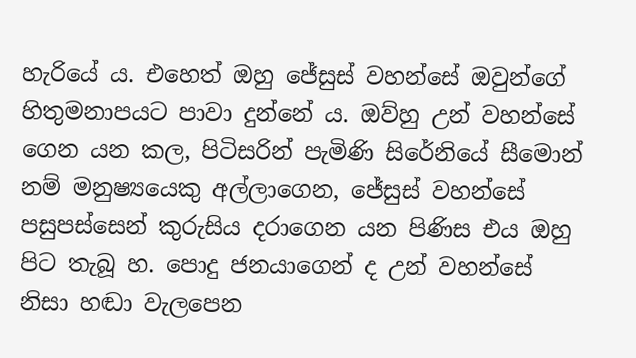හැරියේ ය. එහෙත් ඔහු ජේසුස් වහන්සේ ඔවුන්ගේ හිතුමනාපයට පාවා දුන්නේ ය. ඔව්හු උන් වහන්සේ ගෙන යන කල, පිටිසරින් පැමිණි සිරේනියේ සීමොන් නම් මනුෂ්‍යයෙකු අල්ලාගෙන, ජේසුස් වහන්සේ පසුපස්සෙන් කුරුසිය දරාගෙන යන පිණිස එය ඔහු පිට තැබූ හ. පොදු ජනයාගෙන් ද උන් වහන්සේ නිසා හඬා වැලපෙන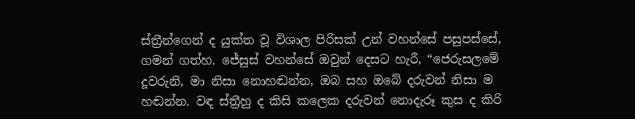ස්ත්‍රීන්ගෙන් ද යුක්ත වූ විශාල පිරිසක් උන් වහන්සේ පසුපස්සේ, ගමන් ගත්හ. ජේසුස් වහන්සේ ඔවුන් දෙසට හැරී, “ජෙරුසලමේ දූවරුනි, මා නිසා නොහඬන්න, ඔබ සහ ඔබේ දරුවන් නිසා ම හඬන්න. වඳ ස්ත්‍රීහු ද කිසි කලෙක දරුවන් නොදැරූ කුස ද කිරි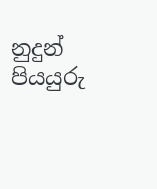නුදුන් පියයුරු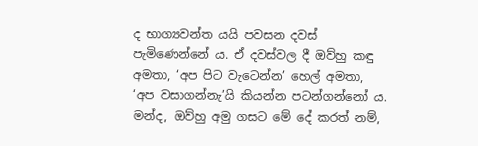ද භාග්‍යවන්ත යයි පවසන දවස් පැමිණෙන්නේ ය. ඒ දවස්වල දී ඔව්හු කඳු අමතා, ‘අප පිට වැටෙන්න’ හෙල් අමතා, ‘අප වසාගන්නැ’යි කියන්න පටන්ගන්නෝ ය. මන්ද, ඔව්හු අමු ගසට මේ දේ කරත් නම්,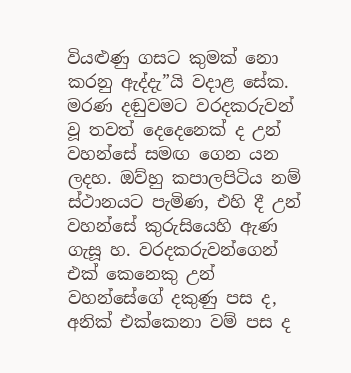වියළුණු ගසට කුමක් නො කරනු ඇද්දැ”යි වදාළ සේක. මරණ දඬුවමට වරදකරුවන් වූ තවත් දෙදෙනෙක් ද උන් වහන්සේ සමඟ ගෙන යන ලදහ. ඔව්හු කපාලපිටිය නම් ස්ථානයට පැමිණ, එහි දී උන් වහන්සේ කුරුසියෙහි ඇණ ගැසූ හ. වරදකරුවන්ගෙන් එක් කෙනෙකු උන් වහන්සේගේ දකුණු පස ද, අනික් එක්කෙනා වම් පස ද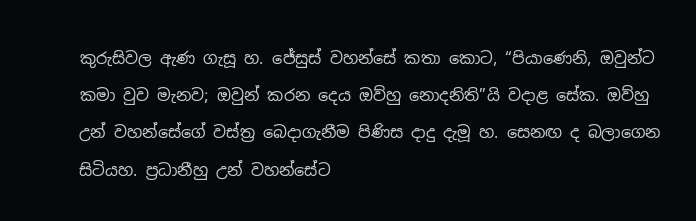කුරුසිවල ඇණ ගැසූ හ. ජේසුස් වහන්සේ කතා කොට, “පියාණෙනි, ඔවුන්ට කමා වුව මැනව; ඔවුන් කරන දෙය ඔව්හු නොදනිති”යි වදාළ සේක. ඔව්හු උන් වහන්සේගේ වස්ත්‍ර බෙදාගැනීම පිණිස දාදු දැමූ හ. සෙනඟ ද බලාගෙන සිටියහ. ප්‍රධානීහු උන් වහන්සේට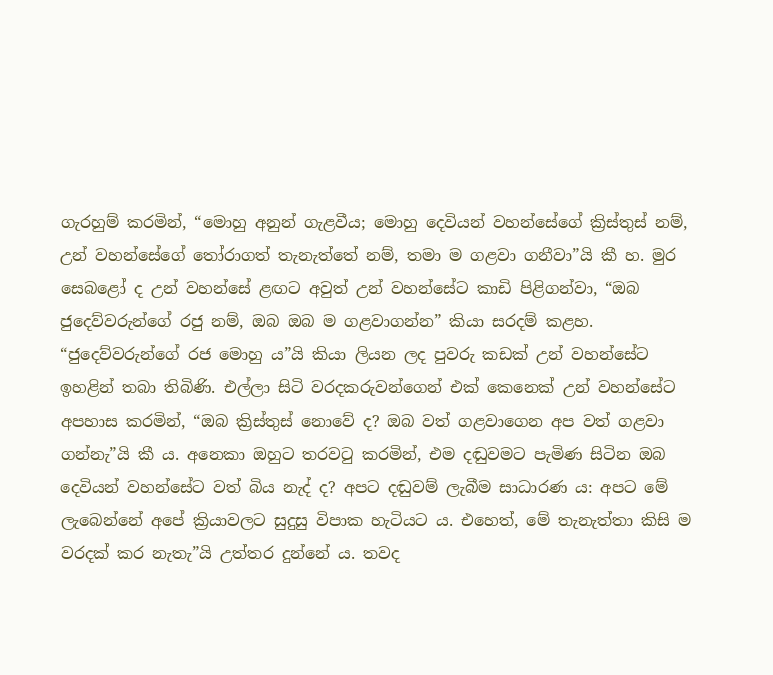ගැරහුම් කරමින්, “මොහු අනුන් ගැළවීය; මොහු දෙවියන් වහන්සේගේ ක්‍රිස්තුස් නම්, උන් වහන්සේගේ තෝරාගත් තැනැත්තේ නම්, තමා ම ගළවා ගනීවා”යි කී හ. මුර සෙබළෝ ද උන් වහන්සේ ළඟට අවුත් උන් වහන්සේට කාඩි පිළිගන්වා, “ඔබ ජුදෙව්වරුන්ගේ රජු නම්, ඔබ ඔබ ම ගළවාගන්න” කියා සරදම් කළහ. “ජුදෙව්වරුන්ගේ රජ මොහු ය”යි කියා ලියන ලද පුවරු කඩක් උන් වහන්සේට ඉහළින් තබා තිබිණි. එල්ලා සිටි වරදකරුවන්ගෙන් එක් කෙනෙක් උන් වහන්සේට අපහාස කරමින්, “ඔබ ක්‍රිස්තුස් නොවේ ද? ඔබ වත් ගළවාගෙන අප වත් ගළවා ගන්නැ”යි කී ය. අනෙකා ඔහුට තරවටු කරමින්, එම දඬුවමට පැමිණ සිටින ඔබ දෙවියන් වහන්සේට වත් බිය නැද් ද? අපට දඬුවම් ලැබීම සාධාරණ ය: අපට මේ ලැබෙන්නේ අපේ ක්‍රියාවලට සුදුසු විපාක හැටියට ය. එහෙත්, මේ තැනැත්තා කිසි ම වරදක් කර නැතැ”යි උත්තර දුන්නේ ය. තවද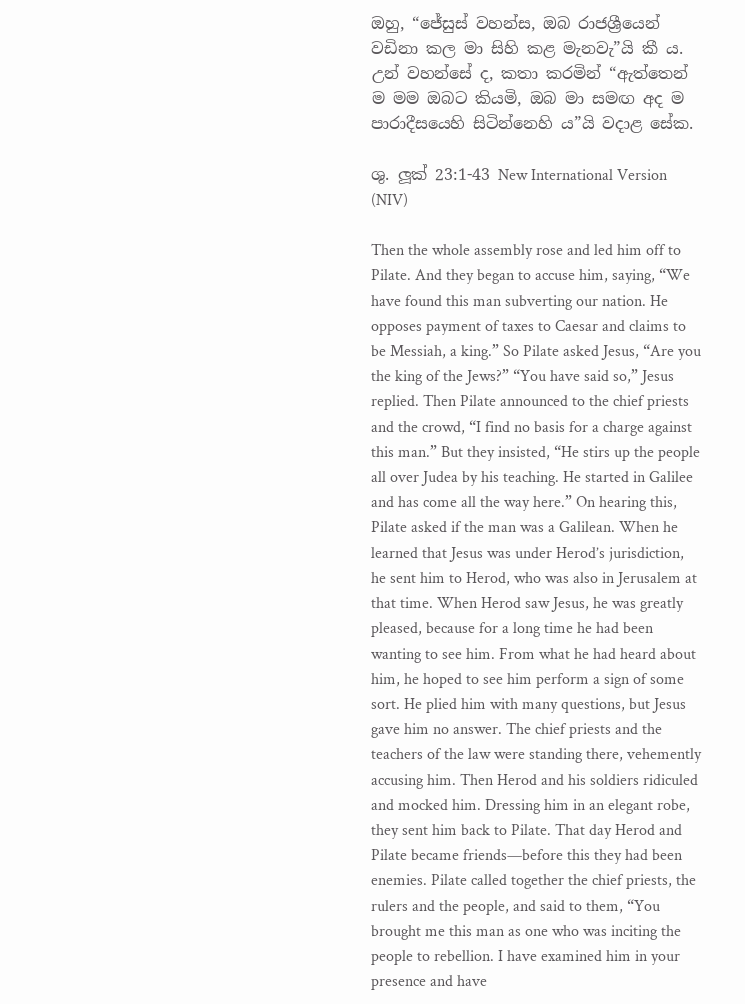ඔහු, “ජේසුස් වහන්ස, ඔබ රාජශ්‍රීයෙන් වඩිනා කල මා සිහි කළ මැනවැ”යි කී ය. උන් වහන්සේ ද, කතා කරමින් “ඇත්තෙන් ම මම ඔබට කියමි, ඔබ මා සමඟ අද ම පාරාදීසයෙහි සිටින්නෙහි ය”යි වදාළ සේක.

ශු. ලූක් 23:1-43 New International Version (NIV)

Then the whole assembly rose and led him off to Pilate. And they began to accuse him, saying, “We have found this man subverting our nation. He opposes payment of taxes to Caesar and claims to be Messiah, a king.” So Pilate asked Jesus, “Are you the king of the Jews?” “You have said so,” Jesus replied. Then Pilate announced to the chief priests and the crowd, “I find no basis for a charge against this man.” But they insisted, “He stirs up the people all over Judea by his teaching. He started in Galilee and has come all the way here.” On hearing this, Pilate asked if the man was a Galilean. When he learned that Jesus was under Herod’s jurisdiction, he sent him to Herod, who was also in Jerusalem at that time. When Herod saw Jesus, he was greatly pleased, because for a long time he had been wanting to see him. From what he had heard about him, he hoped to see him perform a sign of some sort. He plied him with many questions, but Jesus gave him no answer. The chief priests and the teachers of the law were standing there, vehemently accusing him. Then Herod and his soldiers ridiculed and mocked him. Dressing him in an elegant robe, they sent him back to Pilate. That day Herod and Pilate became friends—before this they had been enemies. Pilate called together the chief priests, the rulers and the people, and said to them, “You brought me this man as one who was inciting the people to rebellion. I have examined him in your presence and have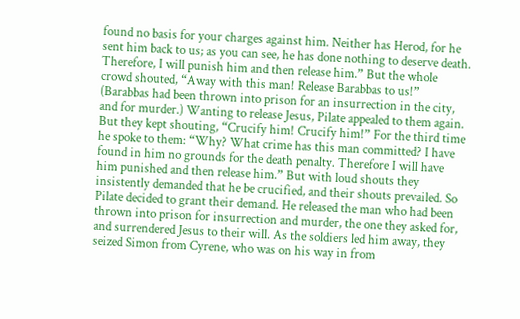found no basis for your charges against him. Neither has Herod, for he sent him back to us; as you can see, he has done nothing to deserve death. Therefore, I will punish him and then release him.” But the whole crowd shouted, “Away with this man! Release Barabbas to us!” (Barabbas had been thrown into prison for an insurrection in the city, and for murder.) Wanting to release Jesus, Pilate appealed to them again. But they kept shouting, “Crucify him! Crucify him!” For the third time he spoke to them: “Why? What crime has this man committed? I have found in him no grounds for the death penalty. Therefore I will have him punished and then release him.” But with loud shouts they insistently demanded that he be crucified, and their shouts prevailed. So Pilate decided to grant their demand. He released the man who had been thrown into prison for insurrection and murder, the one they asked for, and surrendered Jesus to their will. As the soldiers led him away, they seized Simon from Cyrene, who was on his way in from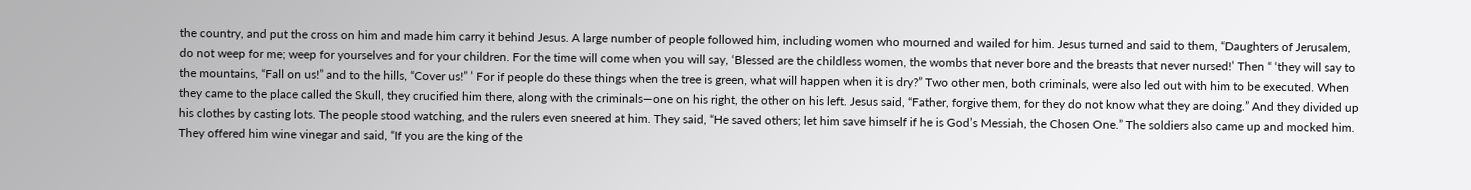the country, and put the cross on him and made him carry it behind Jesus. A large number of people followed him, including women who mourned and wailed for him. Jesus turned and said to them, “Daughters of Jerusalem, do not weep for me; weep for yourselves and for your children. For the time will come when you will say, ‘Blessed are the childless women, the wombs that never bore and the breasts that never nursed!’ Then “ ‘they will say to the mountains, “Fall on us!” and to the hills, “Cover us!” ’ For if people do these things when the tree is green, what will happen when it is dry?” Two other men, both criminals, were also led out with him to be executed. When they came to the place called the Skull, they crucified him there, along with the criminals—one on his right, the other on his left. Jesus said, “Father, forgive them, for they do not know what they are doing.” And they divided up his clothes by casting lots. The people stood watching, and the rulers even sneered at him. They said, “He saved others; let him save himself if he is God’s Messiah, the Chosen One.” The soldiers also came up and mocked him. They offered him wine vinegar and said, “If you are the king of the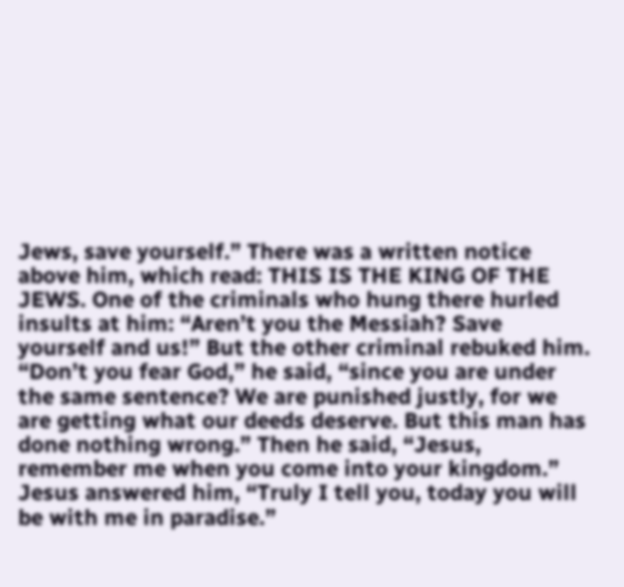Jews, save yourself.” There was a written notice above him, which read: THIS IS THE KING OF THE JEWS. One of the criminals who hung there hurled insults at him: “Aren’t you the Messiah? Save yourself and us!” But the other criminal rebuked him. “Don’t you fear God,” he said, “since you are under the same sentence? We are punished justly, for we are getting what our deeds deserve. But this man has done nothing wrong.” Then he said, “Jesus, remember me when you come into your kingdom.” Jesus answered him, “Truly I tell you, today you will be with me in paradise.”